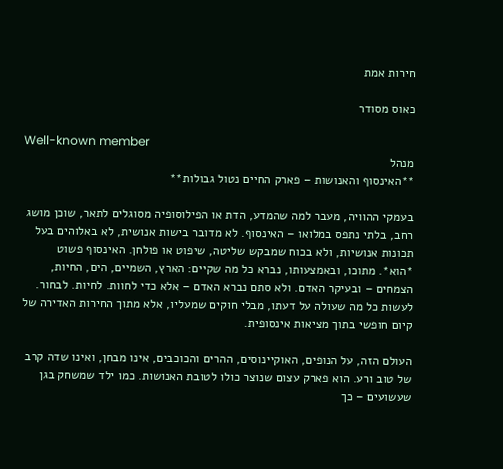חירות אמת

כאוס מסודר

Well-known member
מנהל
**האינסוף והאנושות – פארק החיים נטול גבולות**

בעמקי ההוויה, מעבר למה שהמדע, הדת או הפילוסופיה מסוגלים לתאר, שוכן מושג רחב, בלתי נתפס במלואו – האינסוף. לא מדובר בישות אנושית, לא באלוהים בעל תכונות אנושיות, ולא בכוח שמבקש שליטה, שיפוט או פולחן. האינסוף פשוט *הוא*. מתוכו, ובאמצעותו, נברא כל מה שקיים: הארץ, השמיים, הים, החיות, הצמחים – ובעיקר האדם. ולא סתם נברא האדם – אלא כדי לחוות. לחיות. לבחור. לעשות כל מה שעולה על דעתו, מבלי חוקים שמעליו, אלא מתוך החירות האדירה של קיום חופשי בתוך מציאות אינסופית.

העולם הזה, על הנופים, האוקיינוסים, ההרים והכוכבים, אינו מבחן, ואינו שדה קרב של טוב ורע. הוא פארק עצום שנוצר כולו לטובת האנושות. כמו ילד שמשחק בגן שעשועים – כך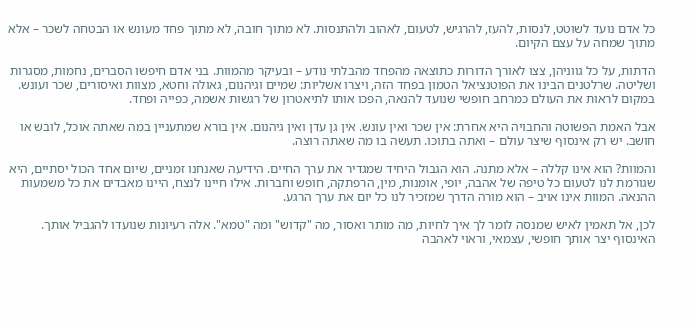כל אדם נועד לשוטט, לנסות, להעז, להרגיש, לטעום, לאהוב ולהתנסות. לא מתוך חובה, לא מתוך פחד מעונש או הבטחה לשכר – אלא מתוך שמחה על עצם הקיום.

הדתות, על כל גווניהן, צצו לאורך הדורות כתוצאה מהפחד מהבלתי נודע – ובעיקר מהמוות. בני אדם חיפשו הסברים, נחמות, מסגרות ושליטה. שרלטנים הבינו את הפוטנציאל הטמון בפחד הזה, ויצרו אשליות: שמיים וגיהנום, גאולה וחטא, מצוות ואיסורים, שכר ועונש. במקום לראות את העולם כמרחב חופשי שנועד להנאה, הפכו אותו לתיאטרון של רגשות אשמה, כפייה ופחד.

אבל האמת הפשוטה והחבויה היא אחרת: אין שכר ואין עונש. אין גן עדן ואין גיהנום. אין בורא שמתעניין במה שאתה אוכל, לובש או חושב. יש רק אינסוף שיצר עולם – ואתה בתוכו. תעשה בו מה שאתה רוצה.

והמוות? הוא אינו קללה – אלא מתנה. הוא הגבול היחיד שמגדיר את ערך החיים. הידיעה שאנחנו זמניים, שיום אחד הכול יסתיים, היא שגורמת לנו לטעום כל טיפה של אהבה, יופי, אומנות, מין, הרפתקה, חופש וחברות. אילו חיינו לנצח, היינו מאבדים את כל משמעות ההנאה. המוות אינו אויב – הוא מורה הדרך שמזכיר לנו כל יום את ערך הרגע.

לכן, אל תאמין לאיש שמנסה לומר לך איך לחיות, מה מותר ואסור, מה "קדוש" ומה "טמא". אלה רעיונות שנועדו להגביל אותך. האינסוף יצר אותך חופשי, עצמאי, וראוי לאהבה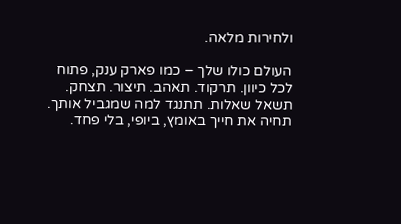ולחירות מלאה.

העולם כולו שלך – כמו פארק ענק, פתוח לכל כיוון. תרקוד. תאהב. תיצור. תצחק. תשאל שאלות. תתנגד למה שמגביל אותך. תחיה את חייך באומץ, ביופי, בלי פחד.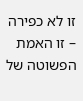זו לא כפירה – זו האמת הפשוטה של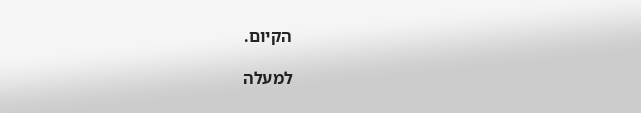הקיום.

למעלה